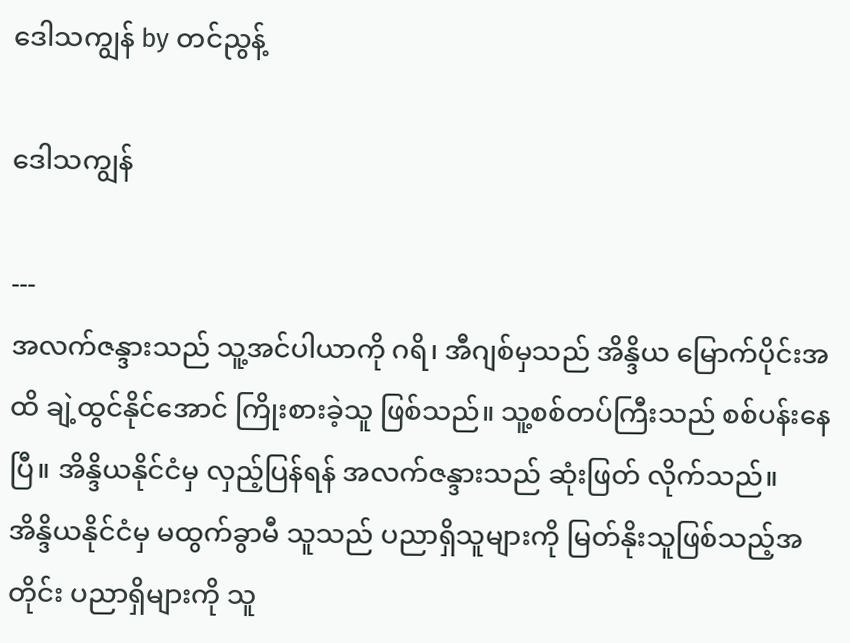ဒေါသကျွန် by တင်ညွန့်

ဒေါသကျွန်

---
အလက်ဇန္ဒားသည် သူ့အင်ပါယာကို ဂရိ၊ အီဂျစ်မှသည် အိန္ဒိယ မြောက်ပိုင်းအထိ ချဲ့ထွင်နိုင်အောင် ကြိုးစားခဲ့သူ ဖြစ်သည်။ သူ့စစ်တပ်ကြီးသည် စစ်ပန်းနေပြီ။ အိန္ဒိယနိုင်ငံမှ လှည့်ပြန်ရန် အလက်ဇန္ဒားသည် ဆုံးဖြတ် လိုက်သည်။
အိန္ဒိယနိုင်ငံမှ မထွက်ခွာမီ သူသည် ပညာရှိသူများကို မြတ်နိုးသူဖြစ်သည့်အတိုင်း ပညာရှိများကို သူ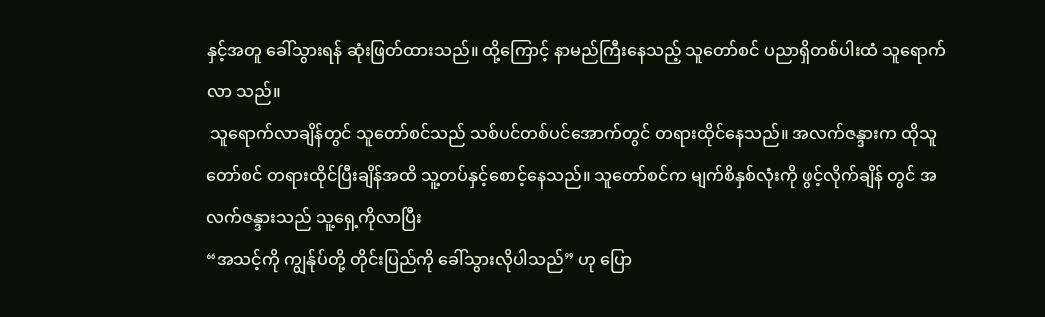နှင့်အတူ ခေါ်သွားရန် ဆုံးဖြတ်ထားသည်။ ထို့ကြောင့် နာမည်ကြီးနေသည့် သူတော်စင် ပညာရှိတစ်ပါးထံ သူရောက်လာ သည်။
 သူရောက်လာချိန်တွင် သူတော်စင်သည် သစ်ပင်တစ်ပင်အောက်တွင် တရားထိုင်နေသည်။ အလက်ဇန္ဒားက ထိုသူတော်စင် တရားထိုင်ပြီးချိန်အထိ သူ့တပ်နှင့်စောင့်နေသည်။ သူတော်စင်က မျက်စိနှစ်လုံးကို ဖွင့်လိုက်ချိန် တွင် အလက်ဇန္ဒားသည် သူ့ရှေ့ကိုလာပြီး
“အသင့်ကို ကျွန်ုပ်တို့ တိုင်းပြည်ကို ခေါ်သွားလိုပါသည်” ဟု ပြော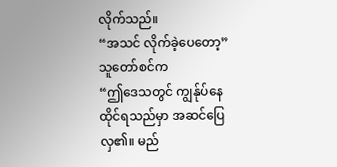လိုက်သည်။
“အသင် လိုက်ခဲ့ပေတော့”
သူတော်စင်က
“ဤဒေသတွင် ကျွန်ုပ်နေထိုင်ရသည်မှာ အဆင်ပြေလှ၏။ မည်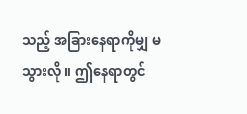သည့် အခြားနေရာကိုမျှ မသွားလို။ ဤနေရာတွင်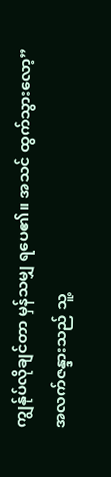ကျွန်ုပ်လိုချင်တာ မှန်သမျှ ရပေ၏။ အသင် ထွက်သွားလော့”
အလက်ဇန္ဒားသည် သူ့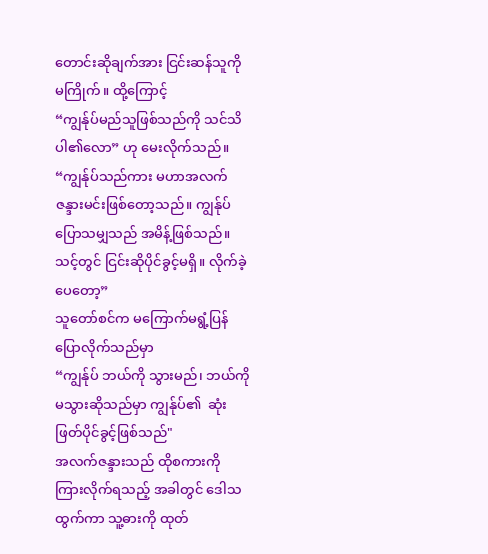တောင်းဆိုချက်အား ငြင်းဆန်သူကို မကြိုက်။ ထို့ကြောင့်
“ကျွန်ုပ်မည်သူဖြစ်သည်ကို သင်သိပါ၏လော” ဟု မေးလိုက်သည်။
“ကျွန်ုပ်သည်ကား မဟာအလက်ဇန္ဒားမင်းဖြစ်တော့သည်။ ကျွန်ုပ်ပြောသမျှသည် အမိန့်ဖြစ်သည်။ သင့်တွင် ငြင်းဆိုပိုင်ခွင့်မရှိ။ လိုက်ခဲ့ပေတော့”
သူတော်စင်က မကြောက်မရွံ့ပြန်ပြောလိုက်သည်မှာ
“ကျွန်ုပ် ဘယ်ကို သွားမည်၊ ဘယ်ကိုမသွားဆိုသည်မှာ ကျွန်ုပ်၏  ဆုံးဖြတ်ပိုင်ခွင့်ဖြစ်သည်"
အလက်ဇန္ဒားသည် ထိုစကားကို ကြားလိုက်ရသည့် အခါတွင် ဒေါသထွက်ကာ သူ့ဓားကို ထုတ်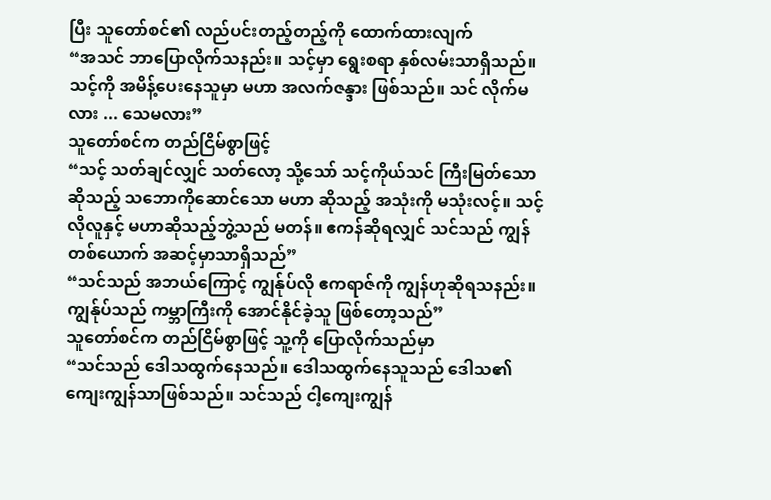ပြီး သူတော်စင်၏ လည်ပင်းတည့်တည့်ကို ထောက်ထားလျက်
“အသင် ဘာပြောလိုက်သနည်း။ သင့်မှာ ရွေးစရာ နှစ်လမ်းသာရှိသည်။ သင့်ကို အမိန့်ပေးနေသူမှာ မဟာ အလက်ဇန္ဒား ဖြစ်သည်။ သင် လိုက်မလား ... သေမလား”
သူတော်စင်က တည်ငြိမ်စွာဖြင့်
“သင့် သတ်ချင်လျှင် သတ်လော့ သို့သော် သင့်ကိုယ်သင် ကြီးမြတ်သောဆိုသည့် သဘောကိုဆောင်သော မဟာ ဆိုသည့် အသုံးကို မသုံးလင့်။ သင့်လိုလူနှင့် မဟာဆိုသည့်ဘွဲ့သည် မတန်။ ဧကန်ဆိုရလျှင် သင်သည် ကျွန်တစ်ယောက် အဆင့်မှာသာရှိသည်”
“သင်သည် အဘယ်ကြောင့် ကျွန်ုပ်လို ဧကရာဇ်ကို ကျွန်ဟုဆိုရသနည်း။ ကျွန်ုပ်သည် ကမ္ဘာကြီးကို အောင်နိုင်ခဲ့သူ ဖြစ်တော့သည်”
သူတော်စင်က တည်ငြိမ်စွာဖြင့် သူ့ကို ပြောလိုက်သည်မှာ
“သင်သည် ဒေါသထွက်နေသည်။ ဒေါသထွက်နေသူသည် ဒေါသ၏ကျေးကျွန်သာဖြစ်သည်။ သင်သည် ငါ့ကျေးကျွန်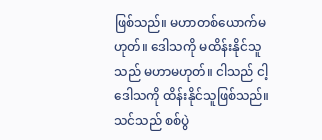ဖြစ်သည်။ မဟာတစ်ယောက်မဟုတ်။ ဒေါသကို မထိန်းနိုင်သူသည် မဟာမဟုတ်။ ငါသည် ငါ့ဒေါသကို ထိန်းနိုင်သူဖြစ်သည်။ သင်သည် စစ်ပွဲ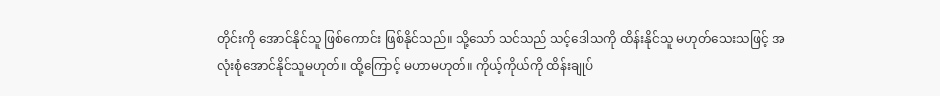တိုင်းကို အောင်နိုင်သူ ဖြစ်ကောင်း ဖြစ်နိုင်သည်။ သို့သော် သင်သည် သင့်ဒေါသကို ထိန်းနိုင်သူ မဟုတ်သေးသဖြင့် အလုံးစုံအောင်နိုင်သူမဟုတ်။ ထို့ကြောင့် မဟာမဟုတ်။ ကိုယ့်ကိုယ်ကို ထိန်းချုပ်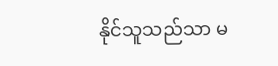နိုင်သူသည်သာ မ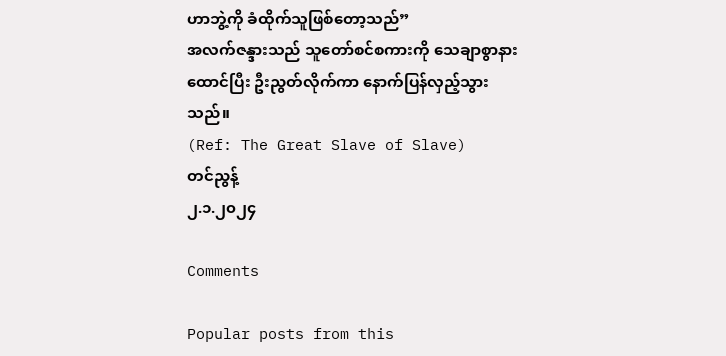ဟာဘွဲ့ကို ခံထိုက်သူဖြစ်တော့သည်”
အလက်ဇန္ဒားသည် သူတော်စင်စကားကို သေချာစွာနားထောင်ပြီး ဦးညွတ်လိုက်ကာ နောက်ပြန်လှည့်သွား သည်။
(Ref: The Great Slave of Slave)
တင်ညွန့်
၂.၁.၂၀၂၄

Comments

Popular posts from this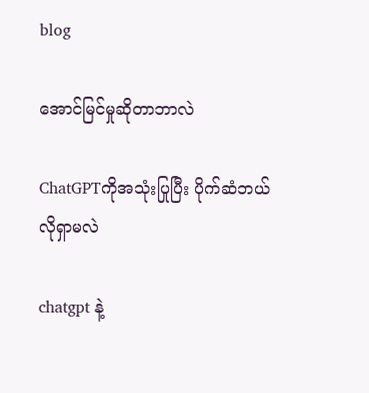blog

အောင်မြင်မှုဆိုတာဘာလဲ

ChatGPTကိုအသုံးပြုပြီး ပိုက်ဆံဘယ်လိုရှာမလဲ

chatgpt နဲ့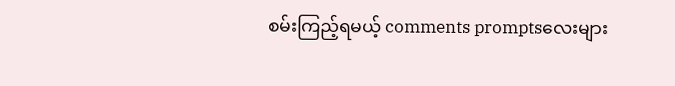စမ်းကြည့်ရမယ့် comments promptsလေးများ